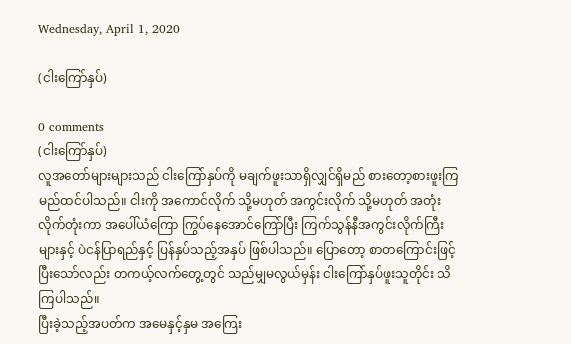Wednesday, April 1, 2020

(ငါးကြော်နှပ်)

0 comments
(ငါးကြော်နှပ်)
လူအတော်များများသည် ငါးကြော်နှပ်ကို မချက်ဖူးသာရှိလျှင်ရှိမည် စားတော့စားဖူးကြမည်ထင်ပါသည်။ ငါးကို အကောင်လိုက် သို့မဟုတ် အကွင်းလိုက် သို့မဟုတ် အတုံးလိုက်တုံးကာ အပေါ်ယံကြော ကြွပ်နေအောင်ကြော်ပြီး ကြက်သွန်နီအကွင်းလိုက်ကြီးများနှင့် ပဲငန်ပြာရည်နှင့် ပြန်နှပ်သည့်အနှပ် ဖြစ်ပါသည်။ ပြောတော့ စာတကြောင်းဖြင့်ပြီးသော်လည်း တကယ့်လက်တွေ့တွင် သည်မျှမလွယ်မှန်း ငါးကြော်နှပ်ဖူးသူတိုင်း သိကြပါသည်။
ပြီးခဲ့သည့်အပတ်က အမေနှင့်နှမ အကြေး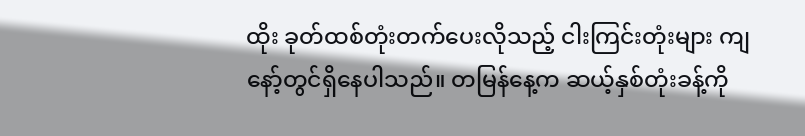ထိုး ခုတ်ထစ်တုံးတက်ပေးလိုသည့် ငါးကြင်းတုံးများ ကျနော့်တွင်ရှိနေပါသည်။ တမြန်နေ့က ဆယ့်နှစ်တုံးခန့်ကို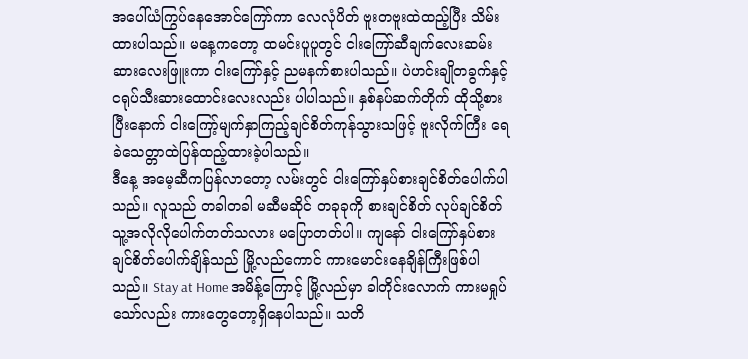အပေါ်ယံကြွပ်နေအောင်ကြော်ကာ လေလုံပိတ် ဗူးတဗူးထဲထည့်ပြီး သိမ်းထားပါသည်။ မနေ့ကတော့ ထမင်းပူပူတွင် ငါးကြော်ဆီချက်လေးဆမ်း ဆားလေးဖြူးကာ ငါးကြော်နှင့် ညမနက်စားပါသည်။ ပဲဟင်းချိုတခွက်နှင့် ငရုပ်သီးဆားထောင်းလေးလည်း ပါပါသည်။ နှစ်နပ်ဆက်တိုက် ထိုသို့စားပြီးနောက် ငါးကြော့်မျက်နှာကြည့်ချင်စိတ်ကုန်သွားသဖြင့် ဗူးလိုက်ကြီး ရေခဲသေတ္တာထဲပြန်ထည့်ထားခဲ့ပါသည်။
ဒီနေ့ အမေ့ဆီကပြန်လာတော့ လမ်းတွင် ငါးကြော်နှပ်စားချင်စိတ်ပေါက်ပါသည်။ လူသည် တခါတခါ မဆီမဆိုင် တခုခုကို စားချင်စိတ် လုပ်ချင်စိတ် သူ့အလိုလိုပေါက်တတ်သလား မပြောတတ်ပါ။ ကျနော် ငါးကြော်နှပ်စားချင်စိတ်ပေါက်ချိန်သည် မြို့လည်ကောင် ကားမောင်းနေချိန်ကြီးဖြစ်ပါသည်။ Stay at Home အမိန့်ကြောင့် မြို့လည်မှာ ခါတိုင်းလောက် ကားမရှုပ်သော်လည်း ကားတွေတော့ရှိနေပါသည်။ သတိ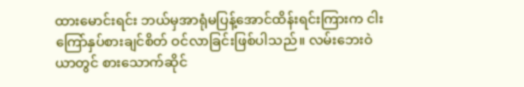ထားမောင်းရင်း ဘယ်မှအာရုံမပြန့်အောင်ထိန်းရင်းကြားက ငါးကြော်နှပ်စားချင်စိတ် ဝင်လာခြင်းဖြစ်ပါသည်။ လမ်းဘေးဝဲယာတွင် စားသောက်ဆိုင်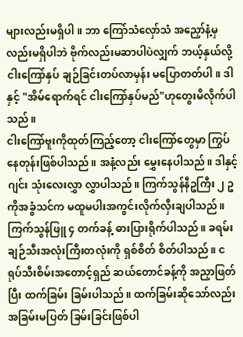များလည်းမရှိပါ။ ဘာ ကြော်သံလှော်သံ အညှော်နံ့မှလည်းမရှိပါဘဲ ဗိုက်လည်းမဆာပါပဲလျှက် ဘယ့်နှယ်လို့ ငါးကြော်နှပ် ချဉ်ခြင်းတပ်လာမှန်း မပြောတတ်ပါ။ ဒါနှင့် "အိမ်ရောက်ရင် ငါးကြော်နှပ်မည်"ဟုတွေးမိလိုက်ပါသည်။
ငါးကြော်ဗူးကိုထုတ်ကြည့်တော့ ငါးကြော်တွေမှာ ကြွပ်နေတုန်းဖြစ်ပါသည်။ အနံ့လည်း မွှေးနေပါသည်။ ဒါနှင့် ဂျင်း သုံးလေးလွှာ လွှာပါသည်။ ကြက်သွန်နီဥကြီး ၂ ဥကိုအခွံသင်က မထူမပါးအကွင်းလိုက်လှီးချပါသည်။ ကြက်သွန်ဖြူ ၄ တက်ခန့် ဓားပြားရိုက်ပါသည်။ ခရမ်းချဉ်သီးအလုံးကြီးတလုံးကို ရှစ်စိတ် စိတ်ပါသည်။ ငရုပ်သီးစိမ်းအတောင့်ရှည် ဆယ်တောင်ခန့်ကို အညှာဖြတ်ပြီး ထက်ခြမ်း ခြမ်းပါသည်။ ထက်ခြမ်းဆိုသော်လည်း အခြမ်းမပြတ် ခြမ်းခြင်းဖြစ်ပါ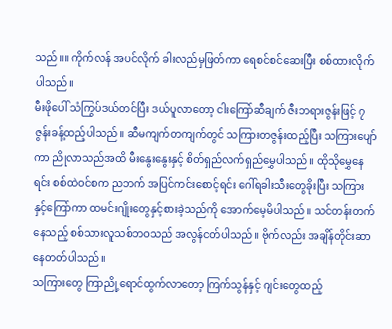သည်။။ ကိုက်လန် အပင်လိုက် ခါးလည်မှဖြတ်ကာ ရေစင်စင်ဆေးပြီး စစ်ထားလိုက်ပါသည်။
မီးဖိုပေါ် သံကြွပ်ဒယ်တင်ပြီး ဒယ်ပူလာတော့ ငါးကြော်ဆီချက် ဇီးဘရားဇွန်းဖြင့် ၇ ဇွန်းခန့်ထည့်ပါသည်။ ဆီမကျက်တကျက်တွင် သကြားတဇွန်းထည့်ပြီး သကြားပျော်ကာ ညိုလာသည်အထိ မီးနွေးနွေးနှင့် စိတ်ရှည်လက်ရှည်မွှေပါသည်။ ထိုသိုမွှေနေရင်း စစ်ထဲဝင်စက ညဘက် အပြင်ကင်းစောင့်ရင်း ဂေါ်ရခါးသီးတွေခိုးပြီး သကြားနှင့်ကြော်ကာ ထမင်းဂျိုးတွေနှင့်စားခဲ့သည်ကို အောက်မေ့မိပါသည်။ သင်တန်းတက်နေသည့် စစ်သားလူသစ်ဘဝသည် အလွန်ငတ်ပါသည်။ ဗိုက်လည်း အချိန်တိုင်းဆာနေတတ်ပါသည်။
သကြားတွေ ကြာညို့ရောင်ထွက်လာတော့ ကြက်သွန်နှင့် ဂျင်းတွေထည့်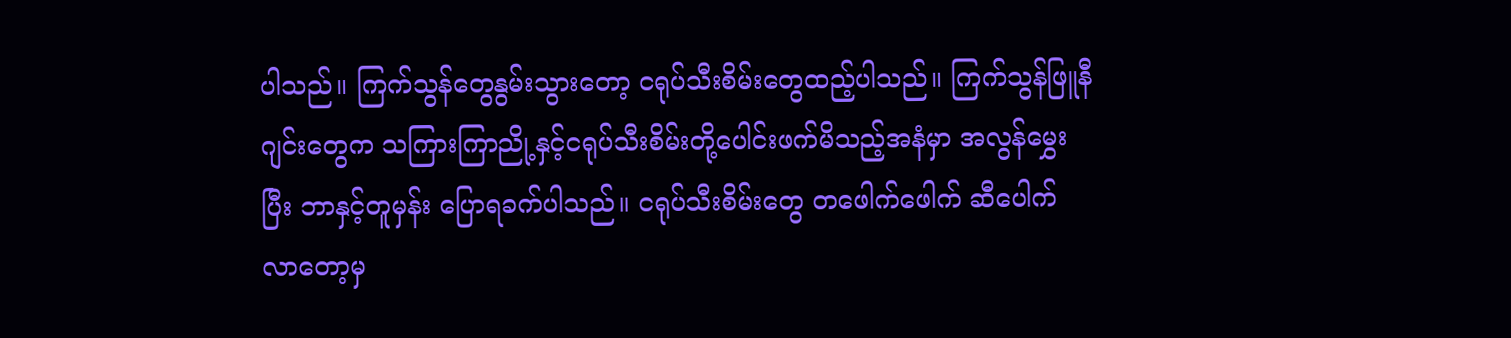ပါသည်။ ကြက်သွန်တွေနွမ်းသွားတော့ ငရုပ်သီးစိမ်းတွေထည့်ပါသည်။ ကြက်သွန်ဖြူနီ ဂျင်းတွေက သကြားကြာညို့နှင့်ငရုပ်သီးစိမ်းတို့ပေါင်းဖက်မိသည့်အနံမှာ အလွန်မွှေးပြီး ဘာနှင့်တူမှန်း ပြောရခက်ပါသည်။ ငရုပ်သီးစိမ်းတွေ တဖေါက်ဖေါက် ဆီပေါက်လာတော့မှ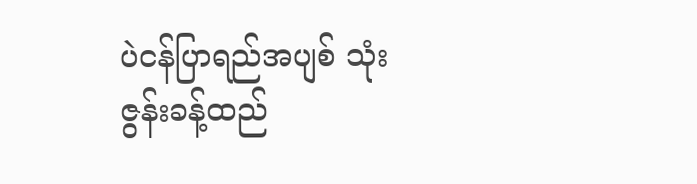ပဲငန်ပြာရည်အပျစ် သုံးဇွန်းခန့်ထည်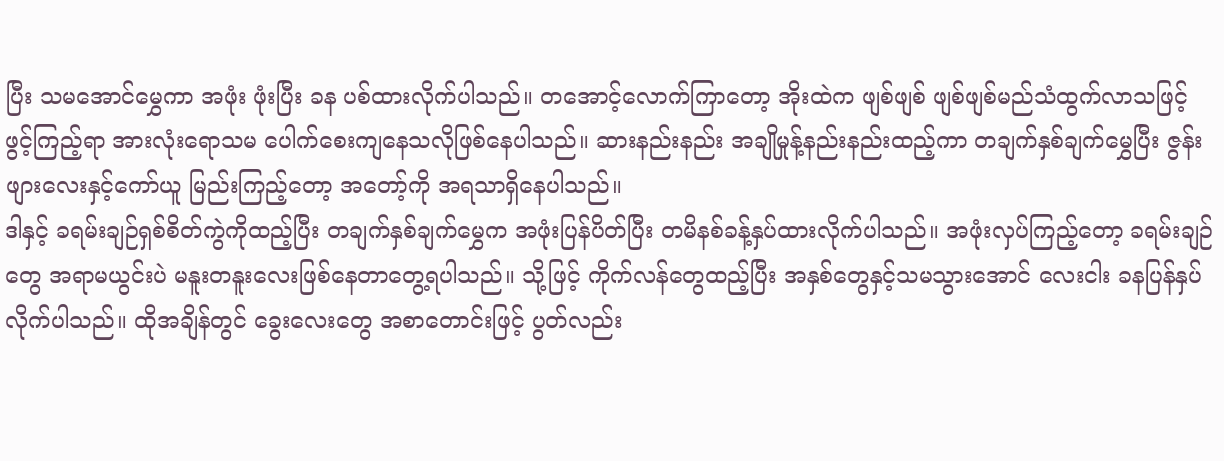ပြီး သမအောင်မွှေကာ အဖုံး ဖုံးပြီး ခန ပစ်ထားလိုက်ပါသည်။ တအောင့်လောက်ကြာတော့ အိုးထဲက ဖျစ်ဖျစ် ဖျစ်ဖျစ်မည်သံထွက်လာသဖြင့် ဖွင့်ကြည့်ရာ အားလုံးရောသမ ပေါက်စေးကျနေသလိုဖြစ်နေပါသည်။ ဆားနည်းနည်း အချိုမှုန့်နည်းနည်းထည့်ကာ တချက်နှစ်ချက်မွှေပြီး ဇွန်းဖျားလေးနှင့်ကော်ယူ မြည်းကြည့်တော့ အတော့်ကို အရသာရှိနေပါသည်။
ဒါနှင့် ခရမ်းချဉ်ရှစ်စိတ်ကွဲကိုထည့်ပြီး တချက်နှစ်ချက်မွှေက အဖုံးပြန်ပိတ်ပြီး တမိနစ်ခန့်နှပ်ထားလိုက်ပါသည်။ အဖုံးလှပ်ကြည့်တော့ ခရမ်းချဉ်တွေ အရာမယွင်းပဲ မနူးတနူးလေးဖြစ်နေတာတွေ့ရပါသည်။ သို့ဖြင့် ကိုက်လန်တွေထည့်ပြီး အနှစ်တွေနှင့်သမသွားအောင် လေးငါး ခနပြန်နှပ်လိုက်ပါသည်။ ထိုအချိန်တွင် ခွေးလေးတွေ အစာတောင်းဖြင့် ပွတ်လည်း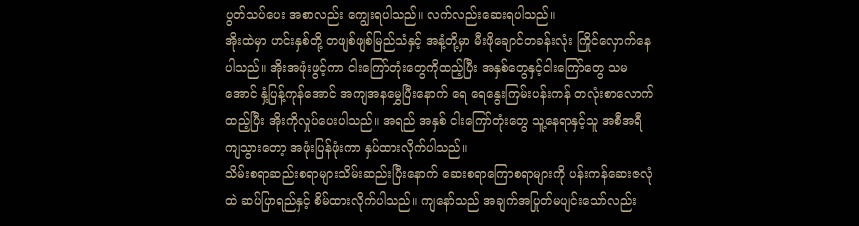ပွတ်သပ်ပေး အစာလည်း ကျွေးရပါသည်။ လက်လည်းဆေးရပါသည်။
အိုးထဲမှာ ဟင်းနှစ်တို့ တဖျစ်ဖျစ်မြည်သံနှင့် အနံ့တို့မှာ မီးဖိုချောင်တခန်းလုံး ကြိုင်လှောက်နေပါသည်။ အိုးအဖုံးဖွင့်ကာ ငါးကြော်တုံးတွေကိုထည့်ပြီး အနှစ်တွေနှင့်ငါးကြော်တွေ သမအောင် နှံ့ပြန့်ကုန်အောင် အကျအနမွှေပြီးနောက် ရေ ရေနွေးကြမ်းပန်းကန် တလုံးစာလောက်ထည့်ပြီး အိုးကိုလှုပ်ပေးပါသည်။ အရည် အနှစ် ငါးကြော်တုံးတွေ သူ့နေရာနှင့်သူ အစီအရီကျသွားတော့ အဖုံးပြန်ဖုံးကာ နှပ်ထားလိုက်ပါသည်။
သိမ်းစရာဆည်းစရာများသိမ်းဆည်းပြီးနောက် ဆေးစရာကြောစရာများကို ပန်းကန်ဆေးဇလုံထဲ ဆပ်ပြာရည်နှင့် စိမ်ထားလိုက်ပါသည်။ ကျနော်သည် အချက်အပြုတ်မပျင်းသော်လည်း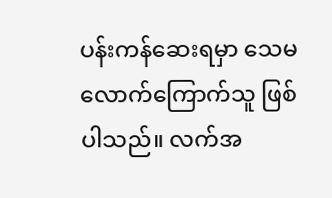ပန်းကန်ဆေးရမှာ သေမလောက်ကြောက်သူ ဖြစ်ပါသည်။ လက်အ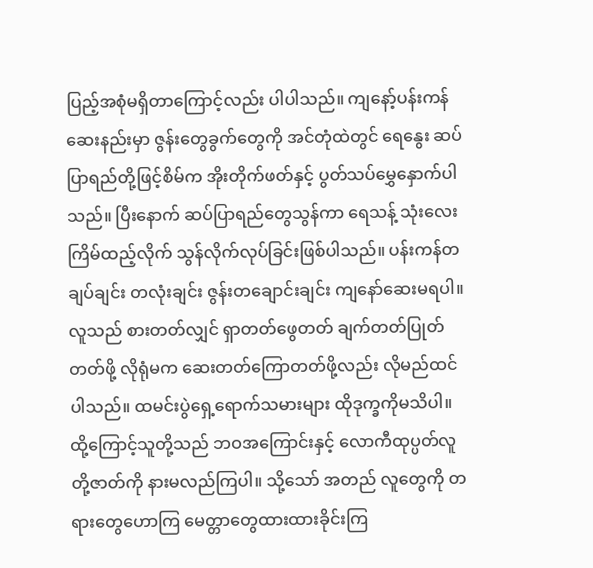ပြည့်အစုံမရှိတာကြောင့်လည်း ပါပါသည်။ ကျနော့်ပန်းကန်ဆေးနည်းမှာ ဇွန်းတွေခွက်တွေကို အင်တုံထဲတွင် ရေနွေး ဆပ်ပြာရည်တို့ဖြင့်စိမ်က အိုးတိုက်ဖတ်နှင့် ပွတ်သပ်မွှေနှောက်ပါသည်။ ပြီးနောက် ဆပ်ပြာရည်တွေသွန်ကာ ရေသန့် သုံးလေးကြိမ်ထည့်လိုက် သွန်လိုက်လုပ်ခြင်းဖြစ်ပါသည်။ ပန်းကန်တချပ်ချင်း တလုံးချင်း ဇွန်းတချောင်းချင်း ကျနော်ဆေးမရပါ။
လူသည် စားတတ်လျှင် ရှာတတ်ဖွေတတ် ချက်တတ်ပြုတ်တတ်ဖို့ လိုရုံမက ဆေးတတ်ကြောတတ်ဖို့လည်း လိုမည်ထင်ပါသည်။ ထမင်းပွဲရှေ့ရောက်သမားများ ထိုဒုက္ခကိုမသိပါ။ ထို့ကြောင့်သူတို့သည် ဘဝအကြောင်းနှင့် လောကီထုပ္ပတ်လူတို့ဇာတ်ကို နားမလည်ကြပါ။ သို့သော် အတည် လူတွေကို တရားတွေဟောကြ မေတ္တာတွေထားထားခိုင်းကြ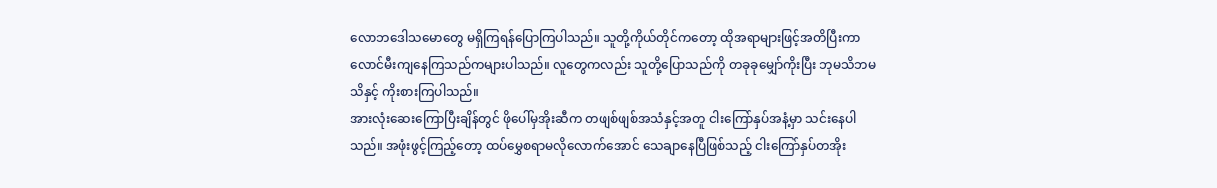လောဘဒေါသမောတွေ မရှိကြရန်ပြောကြပါသည်။ သူတို့ကိုယ်တိုင်ကတော့ ထိုအရာများဖြင့်အတိပြီးကာ လောင်မီးကျနေကြသည်ကများပါသည်။ လူတွေကလည်း သူတို့ပြောသည်ကို တခုခုမျှော်ကိုးပြီး ဘုမသိဘမသိနှင့် ကိုးစားကြပါသည်။
အားလုံးဆေးကြောပြီးချိန်တွင် ဖိုပေါ်မှအိုးဆီက တဖျစ်ဖျစ်အသံနှင့်အတူ ငါးကြော်နှပ်အနံ့မှာ သင်းနေပါသည်။ အဖုံးဖွင့်ကြည့်တော့ ထပ်မွှေစရာမလိုလောက်အောင် သေချာနေပြီဖြစ်သည့် ငါးကြော်နှပ်တအိုး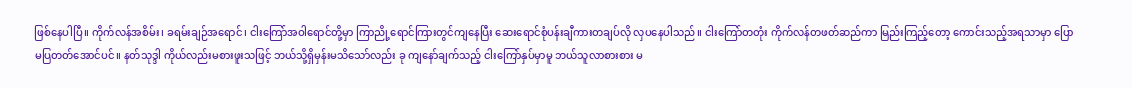ဖြစ်နေပါပြီ။ ကိုက်လန်အစိမ်း၊ ခရမ်းချဉ်အရောင်၊ ငါးကြော်အဝါရောင်တို့မှာ ကြာညို့ရောင်ကြားတွင်ကျနေပြီး ဆေးရောင်စုံပန်းချီကားတချပ်လို လှပနေပါသည်။ ငါးကြော်တတုံး ကိုက်လန်တဖတ်ဆည်ကာ မြည်းကြည့်တော့ ကောင်းသည့်အရသာမှာ ပြောမပြတတ်အောင်ပင်။ နတ်သုဒ္ဒါ ကိုယ်လည်းမစားဖူးသဖြင့် ဘယ်သို့ရှိမှန်းမသိသော်လည်း ခု ကျနော်ချက်သည့် ငါးကြော်နှပ်မှာမူ ဘယ်သူလာစားစား မ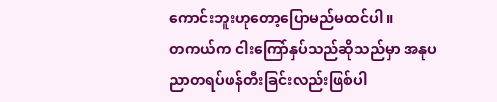ကောင်းဘူးဟုတော့ပြောမည်မထင်ပါ။
တကယ်က ငါးကြော်နှပ်သည်ဆိုသည်မှာ အနုပညာတရပ်ဖန်တီးခြင်းလည်းဖြစ်ပါ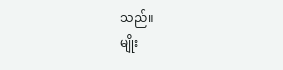သည်။
မျိုး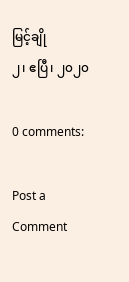မြင့်ချို
၂၊ ဧပြီ၊ ၂၀၂၀

0 comments:

Post a Comment